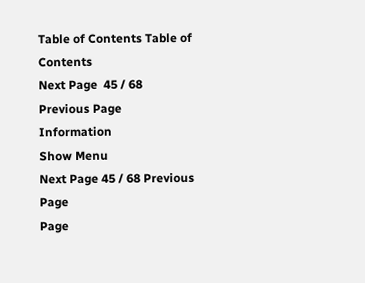Table of Contents Table of Contents
Next Page  45 / 68 Previous Page
Information
Show Menu
Next Page 45 / 68 Previous Page
Page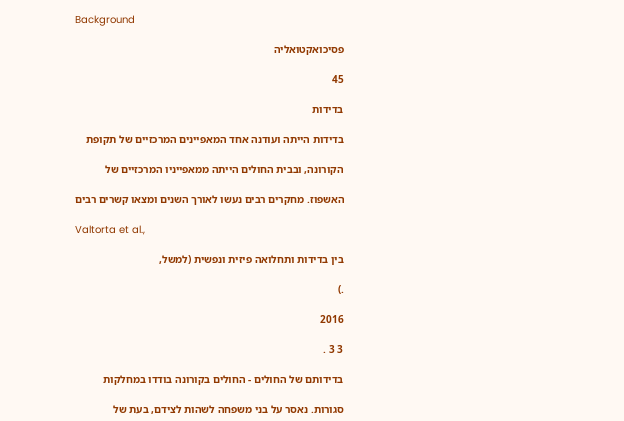Background

פסיכואקטואליה

45

בדידות

בדידות הייתה ועודנה אחד המאפיינים המרכזיים של תקופת

הקורונה, ובבית החולים הייתה ממאפייניו המרכזיים של

האשפוז. מחקרים רבים נעשו לאורך השנים ומצאו קשרים רבים

Valtorta et al.,

בין בדידות ותחלואה פיזית ונפשית (למשל,

.)

2016

3 3 .

בדידותם של החולים - החולים בקורונה בודדו במחלקות

סגורות. נאסר על בני משפחה לשהות לצידם, בעת של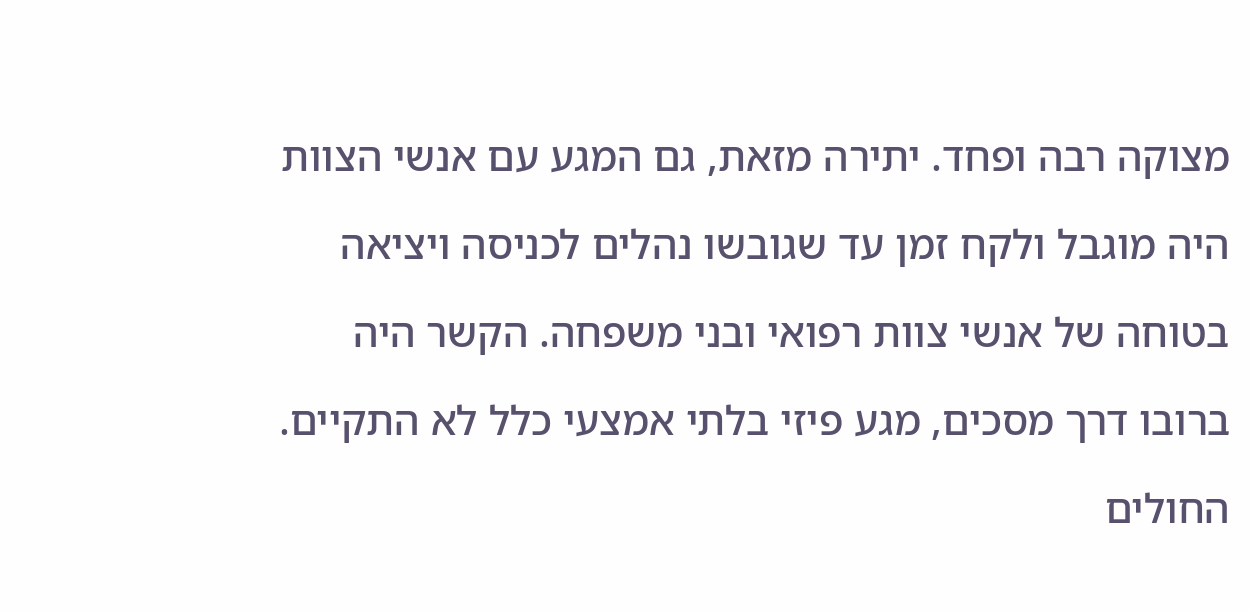מצוקה רבה ופחד. יתירה מזאת, גם המגע עם אנשי הצוות

היה מוגבל ולקח זמן עד שגובשו נהלים לכניסה ויציאה

בטוחה של אנשי צוות רפואי ובני משפחה. הקשר היה

ברובו דרך מסכים, מגע פיזי בלתי אמצעי כלל לא התקיים.

החולים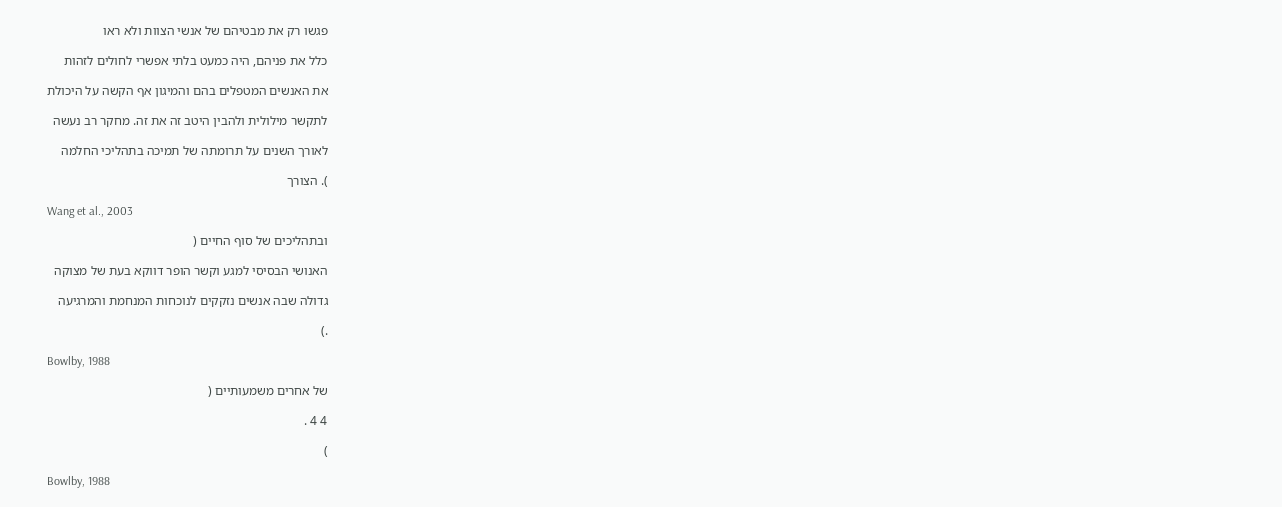פגשו רק את מבטיהם של אנשי הצוות ולא ראו

כלל את פניהם, היה כמעט בלתי אפשרי לחולים לזהות

את האנשים המטפלים בהם והמיגון אף הקשה על היכולת

לתקשר מילולית ולהבין היטב זה את זה. מחקר רב נעשה

לאורך השנים על תרומתה של תמיכה בתהליכי החלמה

). הצורך

Wang et al., 2003

ובתהליכים של סוף החיים (

האנושי הבסיסי למגע וקשר הופר דווקא בעת של מצוקה

גדולה שבה אנשים נזקקים לנוכחות המנחמת והמרגיעה

.)

Bowlby, 1988

של אחרים משמעותיים (

4 4 .

)

Bowlby, 1988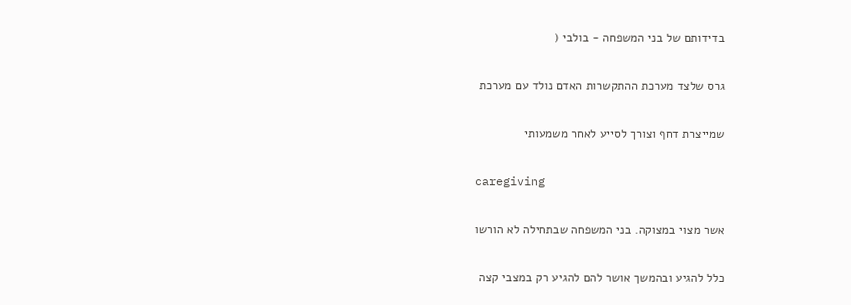בדידותם של בני המשפחה - בולבי (

גרס שלצד מערכת ההתקשרות האדם נולד עם מערכת

שמייצרת דחף וצורך לסייע לאחר משמעותי

caregiving

אשר מצוי במצוקה. בני המשפחה שבתחילה לא הורשו

כלל להגיע ובהמשך אושר להם להגיע רק במצבי קצה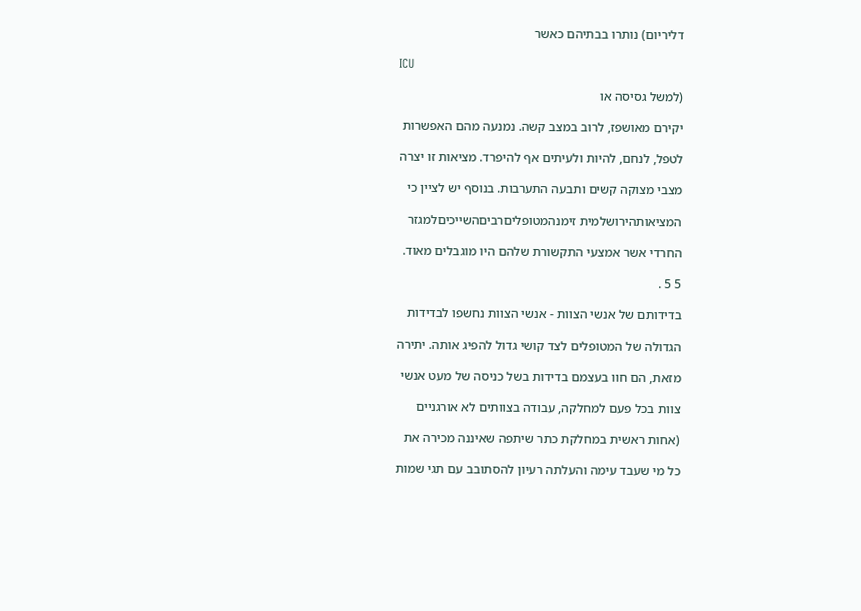דליריום) נותרו בבתיהם כאשר

ICU

(למשל גסיסה או

יקירם מאושפז, לרוב במצב קשה. נמנעה מהם האפשרות

לטפל, לנחם, להיות ולעיתים אף להיפרד. מציאות זו יצרה

מצבי מצוקה קשים ותבעה התערבות. בנוסף יש לציין כי

המציאותהירושלמית זימנהמטופליםרביםהשייכיםלמגזר

החרדי אשר אמצעי התקשורת שלהם היו מוגבלים מאוד.

5 5 .

בדידותם של אנשי הצוות - אנשי הצוות נחשפו לבדידות

הגדולה של המטופלים לצד קושי גדול להפיג אותה. יתירה

מזאת, הם חוו בעצמם בדידות בשל כניסה של מעט אנשי

צוות בכל פעם למחלקה, עבודה בצוותים לא אורגניים

(אחות ראשית במחלקת כתר שיתפה שאיננה מכירה את

כל מי שעבד עימה והעלתה רעיון להסתובב עם תגי שמות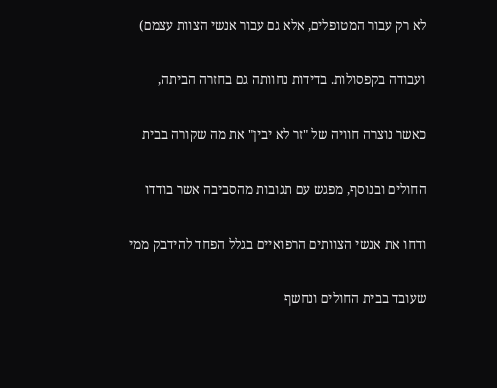לא רק עבור המטופלים, אלא גם עבור אנשי הצוות עצמם)

ועבודה בקפסולות. בדידות נחוותה גם בחזרה הביתה,

כאשר נוצרה חוויה של "זר לא יבין" את מה שקורה בבית

החולים ובנוסף, מפגש עם תגובות מהסביבה אשר בודדו

ודחו את אנשי הצוותים הרפואיים בגלל הפחד להידבק ממי

שעובד בבית החולים ונחשף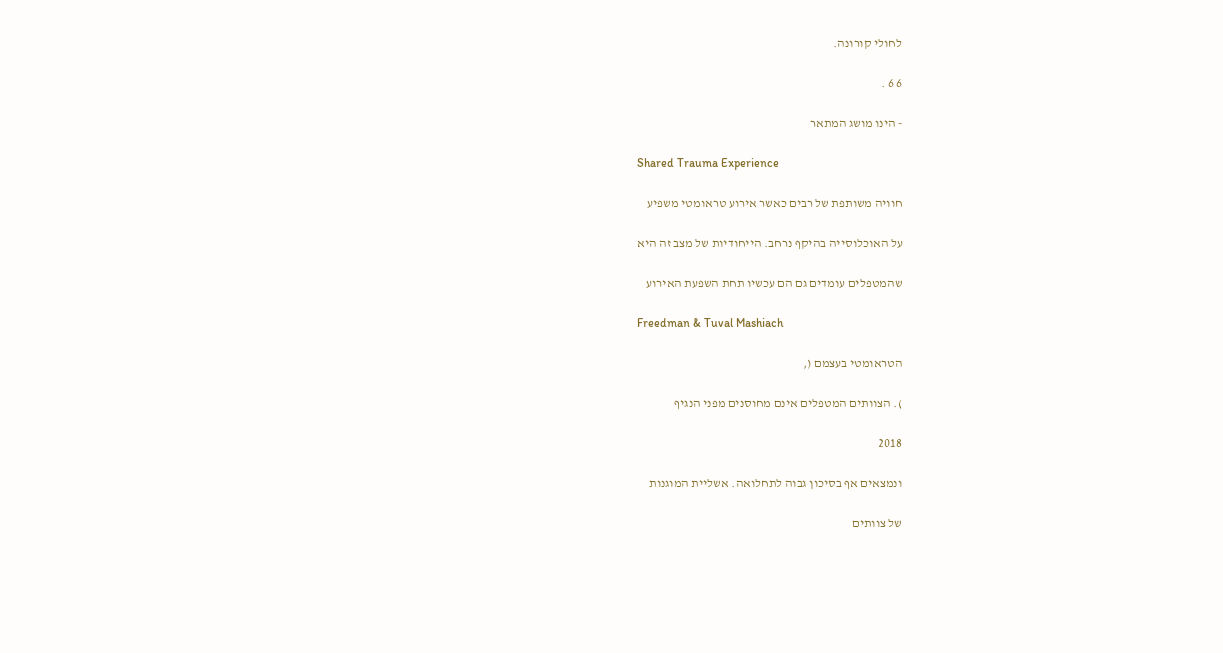לחולי קורונה.

6 6 .

- הינו מושג המתאר

Shared Trauma Experience

חוויה משותפת של רבים כאשר אירוע טראומטי משפיע

על האוכלוסייה בהיקף נרחב. הייחודיות של מצב זה היא

שהמטפלים עומדים גם הם עכשיו תחת השפעת האירוע

Freedman & Tuval Mashiach

הטראומטי בעצמם (,

). הצוותים המטפלים אינם מחוסנים מפני הנגיף

2018

ונמצאים אף בסיכון גבוה לתחלואה. אשליית המוגנות

של צוותים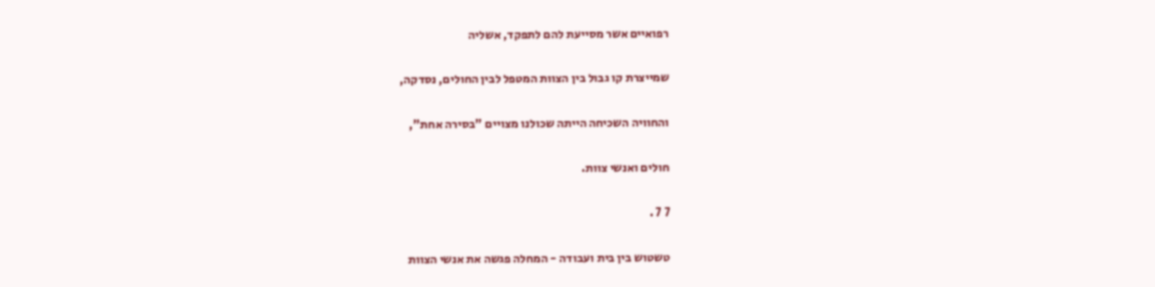רפואיים אשר מסייעת להם לתפקד, אשליה

שמייצרת קו גבול בין הצוות המטפל לבין החולים, נסדקה,

והחוויה השכיחה הייתה שכולנו מצויים "בסירה אחת",

חולים ואנשי צוות.

7 7 .

טשטוש בין בית ועבודה - המחלה פגשה את אנשי הצוות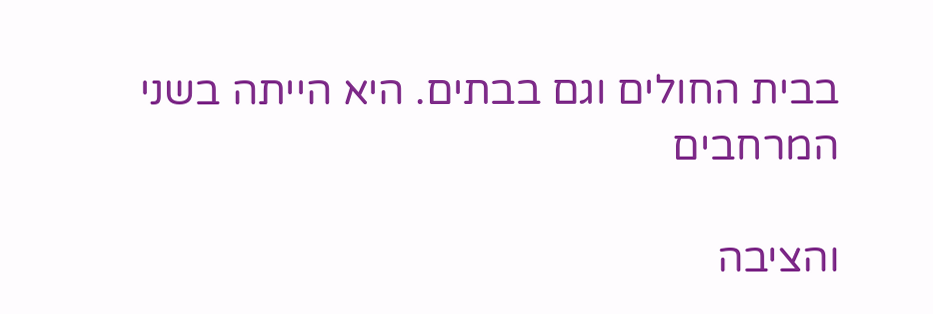בבית החולים וגם בבתים. היא הייתה בשני המרחבים

והציבה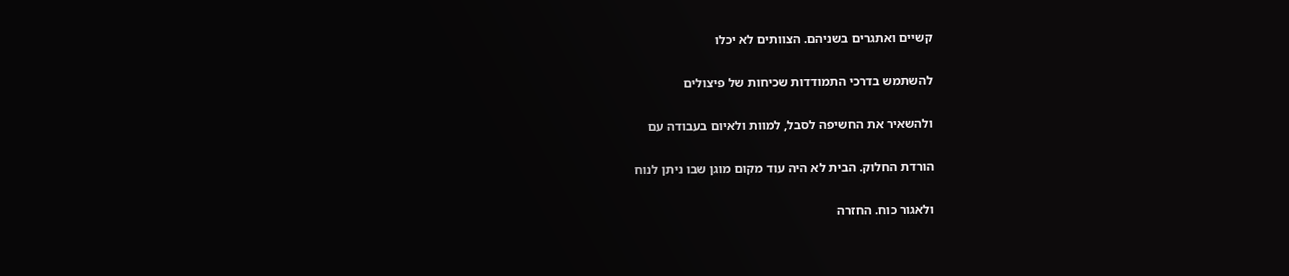קשיים ואתגרים בשניהם. הצוותים לא יכלו

להשתמש בדרכי התמודדות שכיחות של פיצולים

ולהשאיר את החשיפה לסבל, למוות ולאיום בעבודה עם

הורדת החלוק. הבית לא היה עוד מקום מוגן שבו ניתן לנוח

ולאגור כוח. החזרה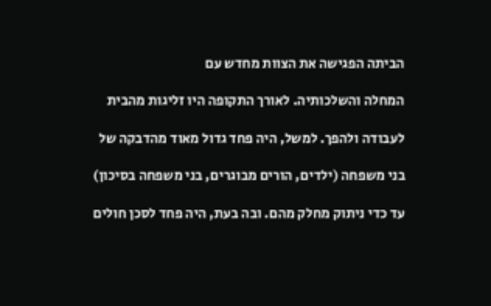הביתה הפגישה את הצוות מחדש עם

המחלה והשלכותיה. לאורך התקופה היו זליגות מהבית

לעבודה ולהפך. למשל, היה פחד גדול מאוד מהדבקה של

בני משפחה (ילדים, הורים מבוגרים, בני משפחה בסיכון)

עד כדי ניתוק מחלק מהם. ובה בעת, היה פחד לסכן חולים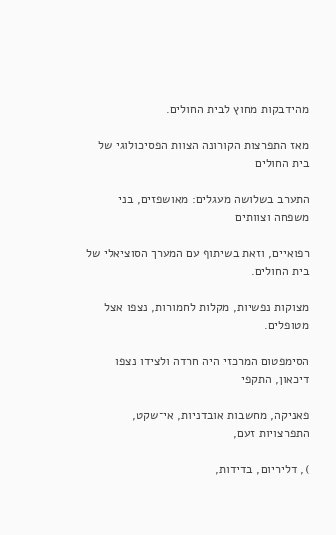מהידבקות מחוץ לבית החולים.

מאז התפרצות הקורונה הצוות הפסיכולוגי של בית החולים

התערב בשלושה מעגלים: מאושפזים, בני משפחה וצוותים

רפואיים, וזאת בשיתוף עם המערך הסוציאלי של בית החולים.

מצוקות נפשיות, מקלות לחמורות, נצפו אצל מטופלים.

הסימפטום המרכזי היה חרדה ולצידו נצפו דיכאון, התקפי

פאניקה, מחשבות אובדניות, אי־שקט, התפרצויות זעם,

), דליריום, בדידות,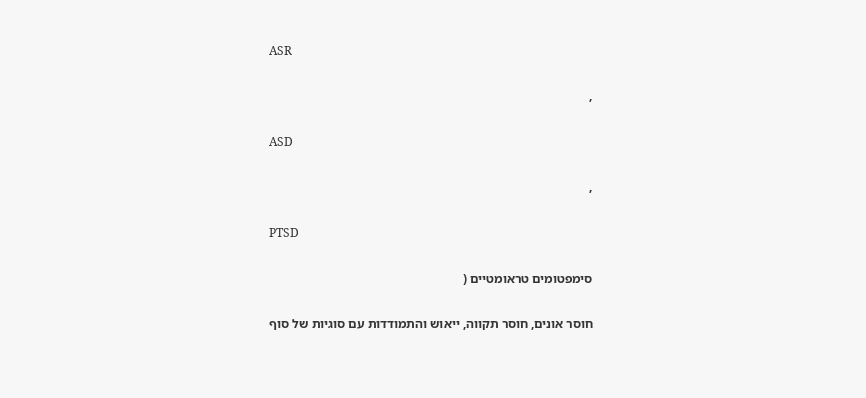ASR

,

ASD

,

PTSD

סימפטומים טראומטיים (

חוסר אונים, חוסר תקווה, ייאוש והתמודדות עם סוגיות של סוף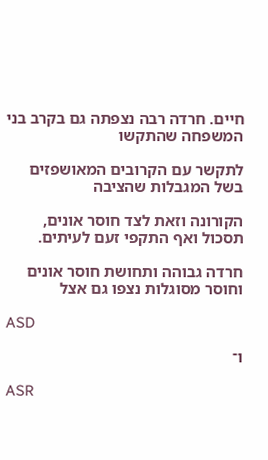חיים. חרדה רבה נצפתה גם בקרב בני המשפחה שהתקשו

לתקשר עם הקרובים המאושפזים בשל המגבלות שהציבה

הקורונה וזאת לצד חוסר אונים, תסכול ואף התקפי זעם לעיתים.

חרדה גבוהה ותחושת חוסר אונים וחוסר מסוגלות נצפו גם אצל

ASD

ו־

ASR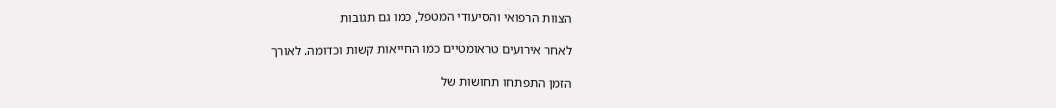הצוות הרפואי והסיעודי המטפל, כמו גם תגובות

לאחר אירועים טראומטיים כמו החייאות קשות וכדומה. לאורך

הזמן התפתחו תחושות של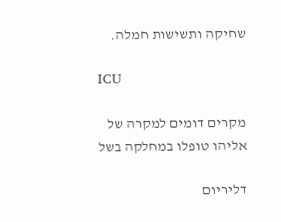שחיקה ותשישות חמלה.

ICU

מקרים דומים למקרה של אליהו טופלו במחלקה בשל

דליריום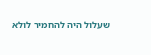שעלול היה להחמיר לולא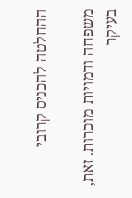ההחלטה להכניס קרובי

משפחה ודמויות מוכרות. זאת, בעיקר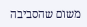משום שהסביבה